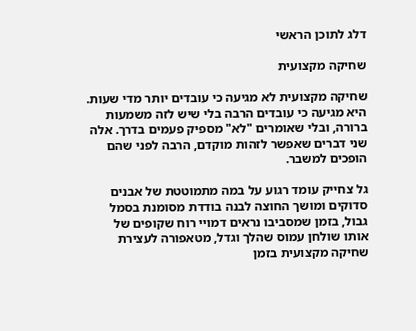דלג לתוכן הראשי

שחיקה מקצועית

שחיקה מקצועית לא מגיעה כי עובדים יותר מדי שעות. היא מגיעה כי עובדים הרבה בלי שיש לזה משמעות ברורה, ובלי שאומרים "לא" מספיק פעמים בדרך. אלה שני דברים שאפשר לזהות מוקדם, הרבה לפני שהם הופכים למשבר.

גל צחייק עומד רגוע על במה מתמוטטת של אבנים סדוקים ומושך החוצה לבנה בודדת מסומנת בסמל גבול, בזמן שמסביבו נראים דמויי רוח שקופים של אותו שולחן עמוס שהלך וגדל, מטאפורה לעצירת שחיקה מקצועית בזמן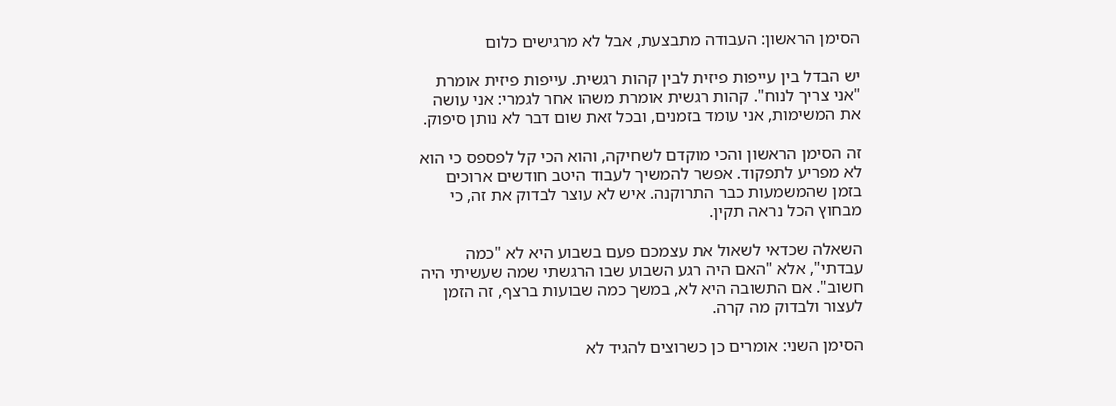הסימן הראשון: העבודה מתבצעת, אבל לא מרגישים כלום

יש הבדל בין עייפות פיזית לבין קהות רגשית. עייפות פיזית אומרת "אני צריך לנוח". קהות רגשית אומרת משהו אחר לגמרי: אני עושה את המשימות, אני עומד בזמנים, ובכל זאת שום דבר לא נותן סיפוק.

זה הסימן הראשון והכי מוקדם לשחיקה, והוא הכי קל לפספס כי הוא לא מפריע לתפקוד. אפשר להמשיך לעבוד היטב חודשים ארוכים בזמן שהמשמעות כבר התרוקנה. איש לא עוצר לבדוק את זה, כי מבחוץ הכל נראה תקין.

השאלה שכדאי לשאול את עצמכם פעם בשבוע היא לא "כמה עבדתי", אלא "האם היה רגע השבוע שבו הרגשתי שמה שעשיתי היה חשוב". אם התשובה היא לא, במשך כמה שבועות ברצף, זה הזמן לעצור ולבדוק מה קרה.

הסימן השני: אומרים כן כשרוצים להגיד לא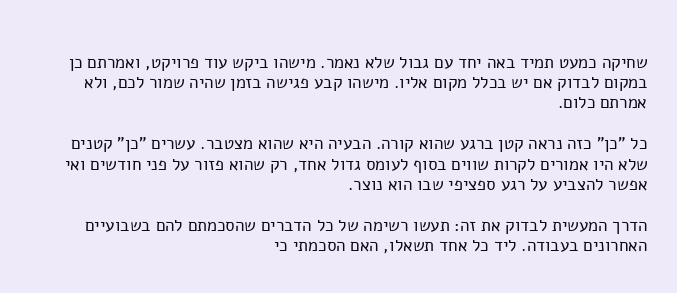שחיקה כמעט תמיד באה יחד עם גבול שלא נאמר. מישהו ביקש עוד פרויקט, ואמרתם כן במקום לבדוק אם יש בכלל מקום אליו. מישהו קבע פגישה בזמן שהיה שמור לכם, ולא אמרתם כלום.

כל "כן" כזה נראה קטן ברגע שהוא קורה. הבעיה היא שהוא מצטבר. עשרים "כן" קטנים שלא היו אמורים לקרות שווים בסוף לעומס גדול אחד, רק שהוא פזור על פני חודשים ואי אפשר להצביע על רגע ספציפי שבו הוא נוצר.

הדרך המעשית לבדוק את זה: תעשו רשימה של כל הדברים שהסכמתם להם בשבועיים האחרונים בעבודה. ליד כל אחד תשאלו, האם הסכמתי כי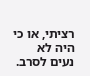רציתי, או כי היה לא נעים לסרב.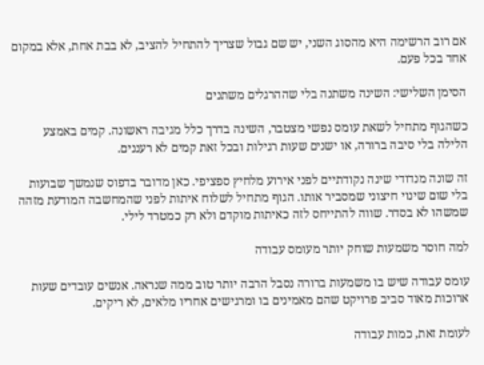אם רוב הרשימה היא מהסוג השני, יש שם גבול שצריך להתחיל להציב, לא בבת אחת, אלא במקום אחד בכל פעם.

הסימן השלישי: השינה משתנה בלי שההרגלים משתנים

כשהגוף מתחיל לשאת עומס נפשי מצטבר, השינה בדרך כלל מגיבה ראשונה. קמים באמצע הלילה בלי סיבה ברורה, או ישנים שעות רגילות ובכל זאת קמים לא רעננים.

זה שונה מנדודי שינה נקודתיים לפני אירוע מלחיץ ספציפי. כאן מדובר בדפוס שנמשך שבועות בלי שום שינוי חיצוני שמסביר אותו. הגוף מתחיל לשלוח איתות לפני שהמחשבה המודעת מזהה שמשהו לא בסדר. שווה להתייחס לזה כאיתות מוקדם ולא רק כמטרד לילי.

למה חוסר משמעות שוחק יותר מעומס עבודה

עומס עבודה שיש בו משמעות ברורה נסבל הרבה יותר טוב ממה שנראה. אנשים עובדים שעות ארוכות מאוד סביב פרויקט שהם מאמינים בו ומרגישים אחריו מלאים, לא ריקים.

לעומת זאת, כמות עבודה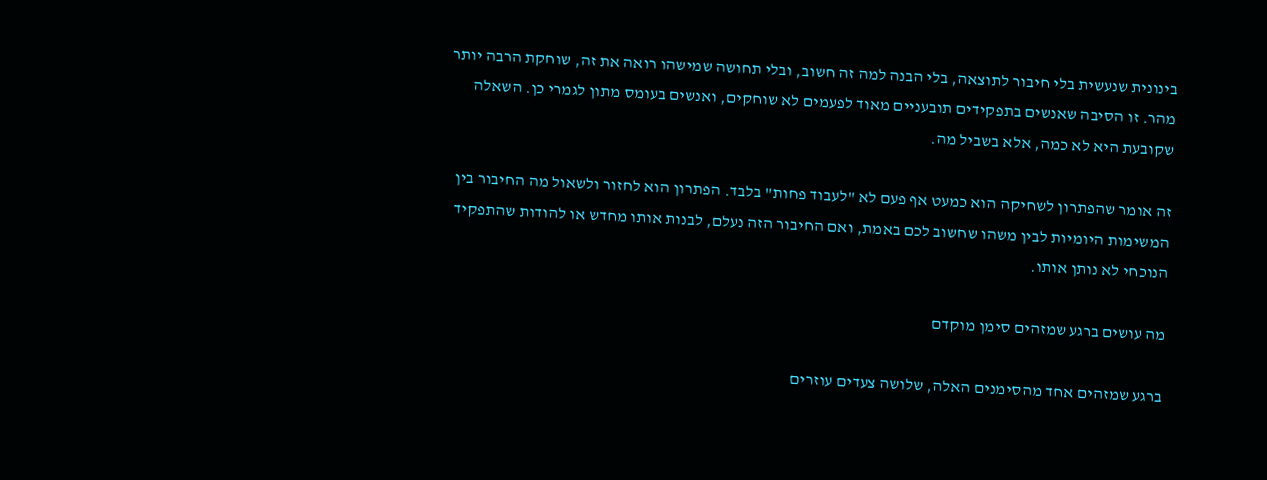בינונית שנעשית בלי חיבור לתוצאה, בלי הבנה למה זה חשוב, ובלי תחושה שמישהו רואה את זה, שוחקת הרבה יותר מהר. זו הסיבה שאנשים בתפקידים תובעניים מאוד לפעמים לא שוחקים, ואנשים בעומס מתון לגמרי כן. השאלה שקובעת היא לא כמה, אלא בשביל מה.

זה אומר שהפתרון לשחיקה הוא כמעט אף פעם לא "לעבוד פחות" בלבד. הפתרון הוא לחזור ולשאול מה החיבור בין המשימות היומיות לבין משהו שחשוב לכם באמת, ואם החיבור הזה נעלם, לבנות אותו מחדש או להודות שהתפקיד הנוכחי לא נותן אותו.

מה עושים ברגע שמזהים סימן מוקדם

ברגע שמזהים אחד מהסימנים האלה, שלושה צעדים עוזרים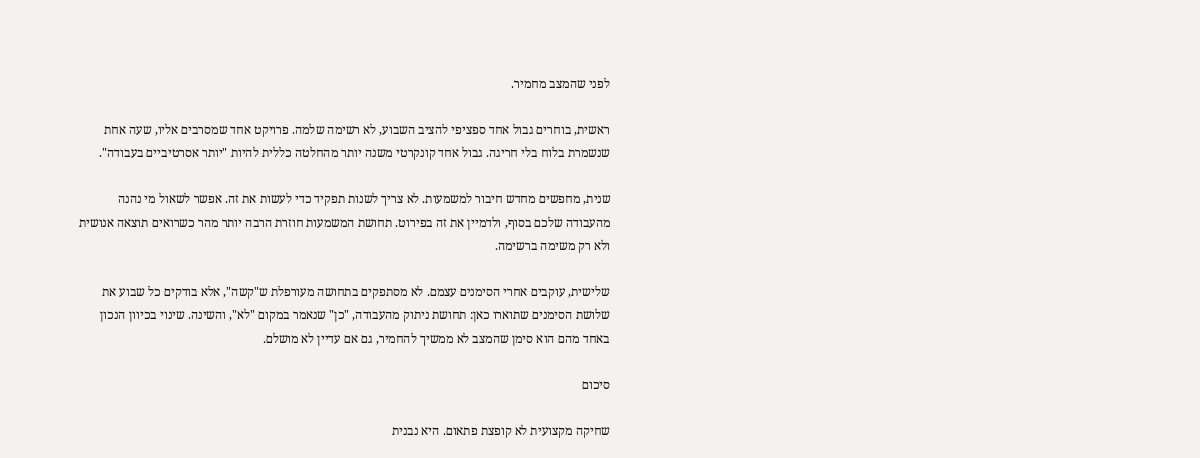לפני שהמצב מחמיר.

ראשית, בוחרים גבול אחד ספציפי להציב השבוע, לא רשימה שלמה. פרויקט אחד שמסרבים אליו, שעה אחת שנשמרת בלוח בלי חריגה. גבול אחד קונקרטי משנה יותר מהחלטה כללית להיות "יותר אסרטיביים בעבודה".

שנית, מחפשים מחדש חיבור למשמעות. לא צריך לשנות תפקיד כדי לעשות את זה. אפשר לשאול מי נהנה מהעבודה שלכם בסוף, ולדמיין את זה בפירוט. תחושת המשמעות חוזרת הרבה יותר מהר כשרואים תוצאה אנושית ולא רק משימה ברשימה.

שלישית, עוקבים אחרי הסימנים עצמם. לא מסתפקים בתחושה מעורפלת ש"קשה", אלא בודקים כל שבוע את שלושת הסימנים שתוארו כאן: תחושת ניתוק מהעבודה, "כן" שנאמר במקום "לא", והשינה. שינוי בכיוון הנכון באחד מהם הוא סימן שהמצב לא ממשיך להחמיר, גם אם עדיין לא מושלם.

סיכום

שחיקה מקצועית לא קופצת פתאום. היא נבנית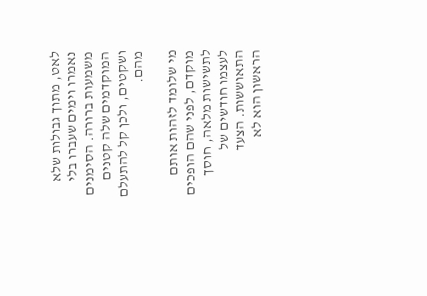לאט, מתוך גבולות שלא נאמרו וימים שעברו בלי משמעות ברורה. הסימנים המוקדמים שלה קטנים ושקטים, ולכן קל להתעלם מהם.

מי שלומד לזהות אותם מוקדם, לפני שהם הופכים לתשישות מלאה, חוסך לעצמו חודשים של התאוששות. הצעד הראשון הוא לא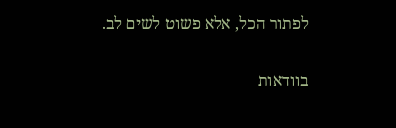לפתור הכל, אלא פשוט לשים לב.

בוודאות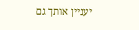יעניין אותך גם